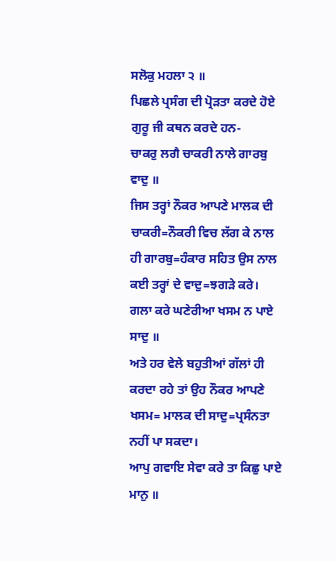ਸਲੋਕੁ ਮਹਲਾ ੨ ॥
ਪਿਛਲੇ ਪ੍ਰਸੰਗ ਦੀ ਪ੍ਰੋੜਤਾ ਕਰਦੇ ਹੋਏ ਗੁਰੂ ਜੀ ਕਥਨ ਕਰਦੇ ਹਨ-
ਚਾਕਰੁ ਲਗੈ ਚਾਕਰੀ ਨਾਲੇ ਗਾਰਬੁ ਵਾਦੁ ॥
ਜਿਸ ਤਰ੍ਹਾਂ ਨੌਕਰ ਆਪਣੇ ਮਾਲਕ ਦੀ ਚਾਕਰੀ=ਨੌਕਰੀ ਵਿਚ ਲੱਗ ਕੇ ਨਾਲ ਹੀ ਗਾਰਬੁ=ਹੰਕਾਰ ਸਹਿਤ ਉਸ ਨਾਲ ਕਈ ਤਰ੍ਹਾਂ ਦੇ ਵਾਦੁ=ਝਗੜੇ ਕਰੇ।
ਗਲਾ ਕਰੇ ਘਣੇਰੀਆ ਖਸਮ ਨ ਪਾਏ ਸਾਦੁ ॥
ਅਤੇ ਹਰ ਵੇਲੇ ਬਹੁਤੀਆਂ ਗੱਲਾਂ ਹੀ ਕਰਦਾ ਰਹੇ ਤਾਂ ਉਹ ਨੌਕਰ ਆਪਣੇ ਖਸਮ= ਮਾਲਕ ਦੀ ਸਾਦੁ=ਪ੍ਰਸੰਨਤਾ ਨਹੀਂ ਪਾ ਸਕਦਾ।
ਆਪੁ ਗਵਾਇ ਸੇਵਾ ਕਰੇ ਤਾ ਕਿਛੁ ਪਾਏ ਮਾਨੁ ॥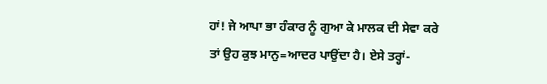ਹਾਂ! ਜੇ ਆਪਾ ਭਾ ਹੰਕਾਰ ਨੂੰ ਗੁਆ ਕੇ ਮਾਲਕ ਦੀ ਸੇਵਾ ਕਰੇ ਤਾਂ ਉਹ ਕੁਝ ਮਾਨੁ=ਆਦਰ ਪਾਉਂਦਾ ਹੈ। ਏਸੇ ਤਰ੍ਹਾਂ-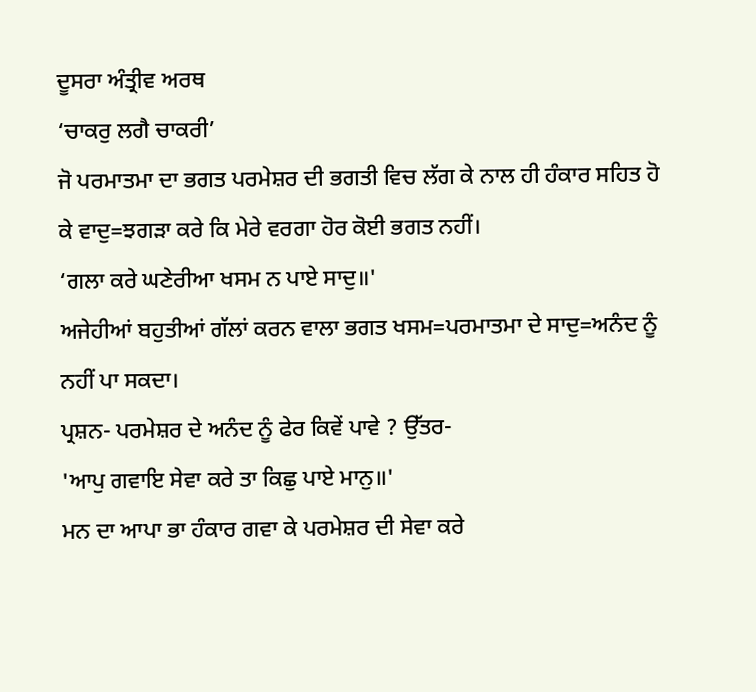ਦੂਸਰਾ ਅੰਤ੍ਰੀਵ ਅਰਥ
‘ਚਾਕਰੁ ਲਗੈ ਚਾਕਰੀ’
ਜੋ ਪਰਮਾਤਮਾ ਦਾ ਭਗਤ ਪਰਮੇਸ਼ਰ ਦੀ ਭਗਤੀ ਵਿਚ ਲੱਗ ਕੇ ਨਾਲ ਹੀ ਹੰਕਾਰ ਸਹਿਤ ਹੋ ਕੇ ਵਾਦੁ=ਝਗੜਾ ਕਰੇ ਕਿ ਮੇਰੇ ਵਰਗਾ ਹੋਰ ਕੋਈ ਭਗਤ ਨਹੀਂ।
‘ਗਲਾ ਕਰੇ ਘਣੇਰੀਆ ਖਸਮ ਨ ਪਾਏ ਸਾਦੁ॥'
ਅਜੇਹੀਆਂ ਬਹੁਤੀਆਂ ਗੱਲਾਂ ਕਰਨ ਵਾਲਾ ਭਗਤ ਖਸਮ=ਪਰਮਾਤਮਾ ਦੇ ਸਾਦੁ=ਅਨੰਦ ਨੂੰ ਨਹੀਂ ਪਾ ਸਕਦਾ।
ਪ੍ਰਸ਼ਨ- ਪਰਮੇਸ਼ਰ ਦੇ ਅਨੰਦ ਨੂੰ ਫੇਰ ਕਿਵੇਂ ਪਾਵੇ ? ਉੱਤਰ-
'ਆਪੁ ਗਵਾਇ ਸੇਵਾ ਕਰੇ ਤਾ ਕਿਛੁ ਪਾਏ ਮਾਨੁ॥'
ਮਨ ਦਾ ਆਪਾ ਭਾ ਹੰਕਾਰ ਗਵਾ ਕੇ ਪਰਮੇਸ਼ਰ ਦੀ ਸੇਵਾ ਕਰੇ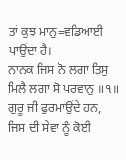ਤਾਂ ਕੁਝ ਮਾਨੁ=ਵਡਿਆਈ ਪਾਉਂਦਾ ਹੈ।
ਨਾਨਕ ਜਿਸ ਨੋ ਲਗਾ ਤਿਸੁ ਮਿਲੈ ਲਗਾ ਸੋ ਪਰਵਾਨੁ ॥੧॥
ਗੁਰੂ ਜੀ ਫੁਰਮਾਉਂਦੇ ਹਨ, ਜਿਸ ਦੀ ਸੇਵਾ ਨੂੰ ਕੋਈ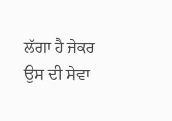ਲੱਗਾ ਹੈ ਜੇਕਰ ਉਸ ਦੀ ਸੇਵਾ